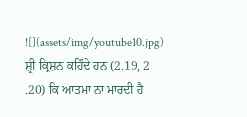![](assets/img/youtube10.jpg)
ਸ਼੍ਰੀ ਕ੍ਰਿਸ਼ਨ ਕਹਿੰਦੇ ਹਨ (2.19, 2 .20) ਕਿ ਆਤਮਾ ਨਾ ਮਾਰਦੀ ਹੈ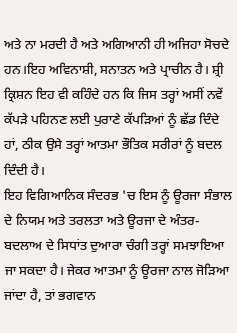ਅਤੇ ਨਾ ਮਰਦੀ ਹੈ ਅਤੇ ਅਗਿਆਨੀ ਹੀ ਅਜਿਹਾ ਸੋਚਦੇ ਹਨ।ਇਹ ਅਵਿਨਾਸ਼ੀ, ਸਨਾਤਨ ਅਤੇ ਪ੍ਰਾਚੀਨ ਹੈ। ਸ਼੍ਰੀ ਕ੍ਰਿਸ਼ਨ ਇਹ ਵੀ ਕਹਿੰਦੇ ਹਨ ਕਿ ਜਿਸ ਤਰ੍ਹਾਂ ਅਸੀਂ ਨਵੇਂ ਕੱਪੜੇ ਪਹਿਨਣ ਲਈ ਪੁਰਾਣੇ ਕੱਪੜਿਆਂ ਨੂੰ ਛੱਡ ਦਿੰਦੇ ਹਾਂ, ਠੀਕ ਉਸੇ ਤਰ੍ਹਾਂ ਆਤਮਾ ਭੌਤਿਕ ਸਰੀਰਾਂ ਨੂੰ ਬਦਲ ਦਿੰਦੀ ਹੈ।
ਇਹ ਵਿਗਿਆਨਿਕ ਸੰਦਰਭ 'ਚ ਇਸ ਨੂੰ ਊਰਜਾ ਸੰਭਾਲ ਦੇ ਨਿਯਮ ਅਤੇ ਤਰਲਤਾ ਅਤੇ ਊਰਜਾ ਦੇ ਅੰਤਰ-ਬਦਲਾਅ ਦੇ ਸਿਧਾਂਤ ਦੁਆਰਾ ਚੰਗੀ ਤਰ੍ਹਾਂ ਸਮਝਾਇਆ ਜਾ ਸਕਦਾ ਹੈ। ਜੇਕਰ ਆਤਮਾ ਨੂੰ ਊਰਜਾ ਨਾਲ ਜੋੜਿਆ ਜਾਂਦਾ ਹੈ, ਤਾਂ ਭਗਵਾਨ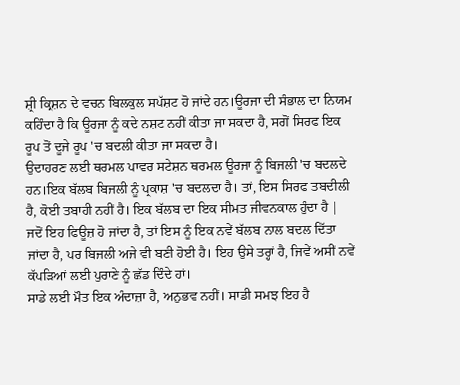ਸ਼੍ਰੀ ਕ੍ਰਿਸ਼ਨ ਦੇ ਵਚਨ ਬਿਲਕੁਲ ਸਪੱਸ਼ਟ ਹੋ ਜਾਂਦੇ ਹਨ।ਊਰਜਾ ਦੀ ਸੰਭਾਲ ਦਾ ਨਿਯਮ ਕਹਿੰਦਾ ਹੈ ਕਿ ਊਰਜਾ ਨੂੰ ਕਦੇ ਨਸ਼ਟ ਨਹੀਂ ਕੀਤਾ ਜਾ ਸਕਦਾ ਹੈ, ਸਗੋਂ ਸਿਰਫ ਇਕ ਰੂਪ ਤੋਂ ਦੂਜੇ ਰੂਪ 'ਚ ਬਦਲੀ ਕੀਤਾ ਜਾ ਸਕਦਾ ਹੈ।
ਉਦਾਹਰਣ ਲਈ ਥਰਮਲ ਪਾਵਰ ਸਟੇਸ਼ਨ ਥਰਮਲ ਊਰਜਾ ਨੂੰ ਬਿਜਲੀ 'ਚ ਬਦਲਦੇ ਹਨ।ਇਕ ਬੱਲਬ ਬਿਜਲੀ ਨੂੰ ਪ੍ਰਕਾਸ਼ 'ਚ ਬਦਲਦਾ ਹੈ। ਤਾਂ, ਇਸ ਸਿਰਫ ਤਬਦੀਲੀ ਹੈ, ਕੋਈ ਤਬਾਹੀ ਨਹੀਂ ਹੈ। ਇਕ ਬੱਲਬ ਦਾ ਇਕ ਸੀਮਤ ਜੀਵਨਕਾਲ ਹੁੰਦਾ ਹੈ | ਜਦੋਂ ਇਹ ਫਿਊਜ਼ ਹੋ ਜਾਂਦਾ ਹੈ, ਤਾਂ ਇਸ ਨੂੰ ਇਕ ਨਵੇਂ ਬੱਲਬ ਨਾਲ ਬਦਲ ਦਿੱਤਾ ਜਾਂਦਾ ਹੈ, ਪਰ ਬਿਜਲੀ ਅਜੇ ਵੀ ਬਣੀ ਹੋਈ ਹੈ। ਇਹ ਉਸੇ ਤਰ੍ਹਾਂ ਹੈ, ਜਿਵੇਂ ਅਸੀਂ ਨਵੇਂ ਕੱਪੜਿਆਂ ਲਈ ਪੁਰਾਣੇ ਨੂੰ ਛੱਡ ਦਿੰਦੇ ਹਾਂ।
ਸਾਡੇ ਲਈ ਮੌਤ ਇਕ ਅੰਦਾਜ਼ਾ ਹੈ, ਅਨੁਭਵ ਨਹੀਂ। ਸਾਡੀ ਸਮਝ ਇਹ ਹੈ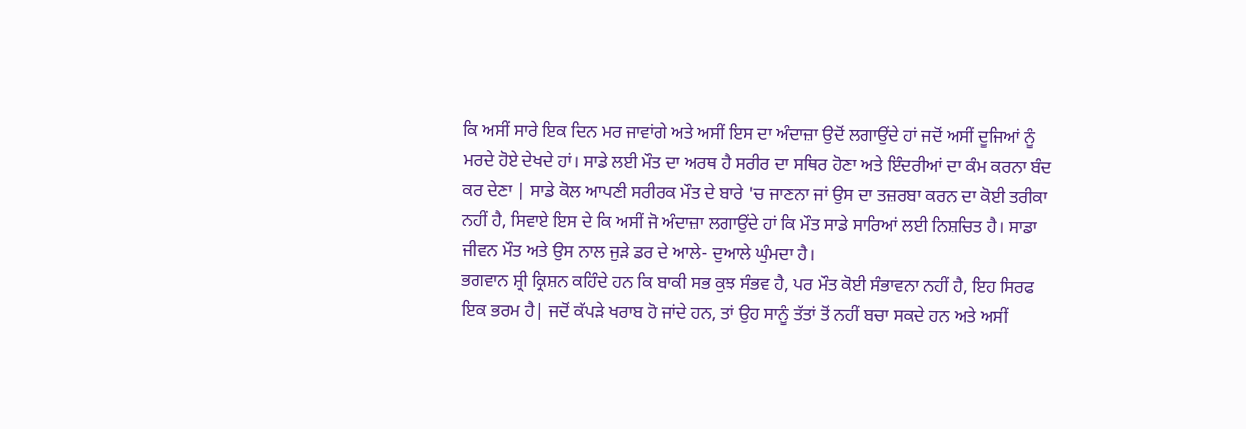ਕਿ ਅਸੀਂ ਸਾਰੇ ਇਕ ਦਿਨ ਮਰ ਜਾਵਾਂਗੇ ਅਤੇ ਅਸੀਂ ਇਸ ਦਾ ਅੰਦਾਜ਼ਾ ਉਦੋਂ ਲਗਾਉਂਦੇ ਹਾਂ ਜਦੋਂ ਅਸੀਂ ਦੂਜਿਆਂ ਨੂੰ ਮਰਦੇ ਹੋਏ ਦੇਖਦੇ ਹਾਂ। ਸਾਡੇ ਲਈ ਮੌਤ ਦਾ ਅਰਥ ਹੈ ਸਰੀਰ ਦਾ ਸਥਿਰ ਹੋਣਾ ਅਤੇ ਇੰਦਰੀਆਂ ਦਾ ਕੰਮ ਕਰਨਾ ਬੰਦ ਕਰ ਦੇਣਾ | ਸਾਡੇ ਕੋਲ ਆਪਣੀ ਸਰੀਰਕ ਮੌਤ ਦੇ ਬਾਰੇ 'ਚ ਜਾਣਨਾ ਜਾਂ ਉਸ ਦਾ ਤਜ਼ਰਬਾ ਕਰਨ ਦਾ ਕੋਈ ਤਰੀਕਾ ਨਹੀਂ ਹੈ, ਸਿਵਾਏ ਇਸ ਦੇ ਕਿ ਅਸੀਂ ਜੋ ਅੰਦਾਜ਼ਾ ਲਗਾਉਂਦੇ ਹਾਂ ਕਿ ਮੌਤ ਸਾਡੇ ਸਾਰਿਆਂ ਲਈ ਨਿਸ਼ਚਿਤ ਹੈ। ਸਾਡਾ ਜੀਵਨ ਮੌਤ ਅਤੇ ਉਸ ਨਾਲ ਜੁੜੇ ਡਰ ਦੇ ਆਲੇ- ਦੁਆਲੇ ਘੁੰਮਦਾ ਹੈ।
ਭਗਵਾਨ ਸ਼੍ਰੀ ਕ੍ਰਿਸ਼ਨ ਕਹਿੰਦੇ ਹਨ ਕਿ ਬਾਕੀ ਸਭ ਕੁਝ ਸੰਭਵ ਹੈ, ਪਰ ਮੌਤ ਕੋਈ ਸੰਭਾਵਨਾ ਨਹੀਂ ਹੈ, ਇਹ ਸਿਰਫ ਇਕ ਭਰਮ ਹੈ| ਜਦੋਂ ਕੱਪੜੇ ਖਰਾਬ ਹੋ ਜਾਂਦੇ ਹਨ, ਤਾਂ ਉਹ ਸਾਨੂੰ ਤੱਤਾਂ ਤੋਂ ਨਹੀਂ ਬਚਾ ਸਕਦੇ ਹਨ ਅਤੇ ਅਸੀਂ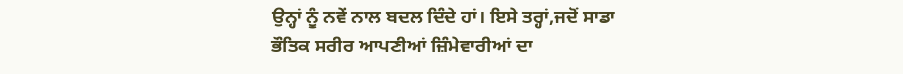ਉਨ੍ਹਾਂ ਨੂੰ ਨਵੇਂ ਨਾਲ ਬਦਲ ਦਿੰਦੇ ਹਾਂ। ਇਸੇ ਤਰ੍ਹਾਂ,ਜਦੋਂ ਸਾਡਾ ਭੌਤਿਕ ਸਰੀਰ ਆਪਣੀਆਂ ਜ਼ਿੰਮੇਵਾਰੀਆਂ ਦਾ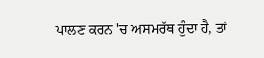ਪਾਲਣ ਕਰਨ 'ਚ ਅਸਮਰੱਥ ਹੁੰਦਾ ਹੈ, ਤਾਂ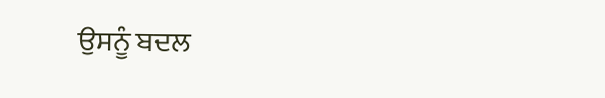ਉਸਨੂੰ ਬਦਲ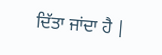ਦਿੱਤਾ ਜਾਂਦਾ ਹੈ |